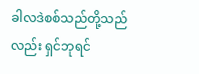ခါလဒဲစစ်သည်တို့သည်လည်း ရှင်ဘုရင်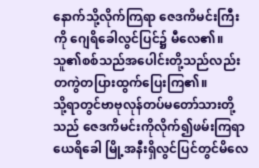နောက်သို့လိုက်ကြရာ ဇေဒကိမင်းကြီးကို ဂျေရိခေါလွင်ပြင်၌ မီလေ၏။ သူ၏စစ်သည်အပေါင်းတို့သည်လည်း တကွဲတပြားထွက်ပြေးကြ၏။
သို့ရာတွင်ဗာဗုလုန်တပ်မတော်သားတို့သည် ဇေဒကိမင်းကိုလိုက်၍ဖမ်းကြရာ ယေရိခေါ မြို့အနီးရှိလွင်ပြင်တွင်မိလေ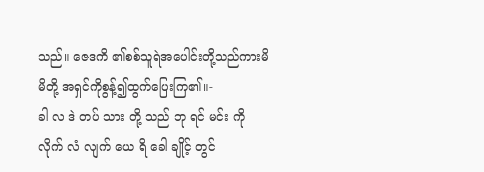သည်။ ဇေဒကိ ၏စစ်သူရဲအပေါင်းတို့သည်ကားမိမိတို့ အရှင်ကိုစွန့်၍ထွက်ပြေးကြ၏။-
ခါ လ ဒဲ တပ် သား တို့ သည် ဘု ရင် မင်း ကို လိုက် လံ လျက် ယေ ရိ ခေါ ချိုင့် တွင်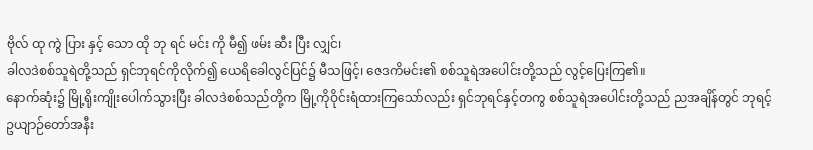ဗိုလ် ထု ကွဲ ပြား နှင့် သော ထို ဘု ရင် မင်း ကို မီ၍ ဖမ်း ဆီး ပြီး လျှင်၊
ခါလဒဲစစ်သူရဲတို့သည် ရှင်ဘုရင်ကိုလိုက်၍ ယေရိခေါလွင်ပြင်၌ မီသဖြင့်၊ ဇေဒကိမင်း၏ စစ်သူရဲအပေါင်းတို့သည် လွင့်ပြေးကြ၏။
နောက်ဆုံး၌ မြို့ရိုးကျိုးပေါက်သွားပြီး ခါလဒဲစစ်သည်တို့က မြို့ကိုဝိုင်းရံထားကြသော်လည်း ရှင်ဘုရင်နှင့်တကွ စစ်သူရဲအပေါင်းတို့သည် ညအချိန်တွင် ဘုရင့်ဥယျာဉ်တော်အနီး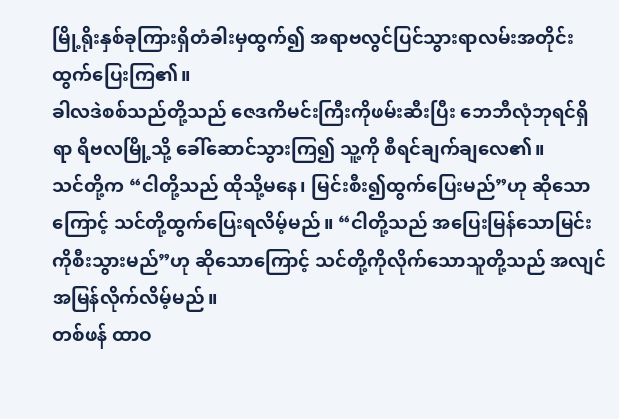မြို့ရိုးနှစ်ခုကြားရှိတံခါးမှထွက်၍ အရာဗလွင်ပြင်သွားရာလမ်းအတိုင်း ထွက်ပြေးကြ၏။
ခါလဒဲစစ်သည်တို့သည် ဇေဒကိမင်းကြီးကိုဖမ်းဆီးပြီး ဘေဘီလုံဘုရင်ရှိရာ ရိဗလမြို့သို့ ခေါ်ဆောင်သွားကြ၍ သူ့ကို စီရင်ချက်ချလေ၏။
သင်တို့က “ငါတို့သည် ထိုသို့မနေ၊ မြင်းစီး၍ထွက်ပြေးမည်”ဟု ဆိုသောကြောင့် သင်တို့ထွက်ပြေးရလိမ့်မည်။ “ငါတို့သည် အပြေးမြန်သောမြင်းကိုစီးသွားမည်”ဟု ဆိုသောကြောင့် သင်တို့ကိုလိုက်သောသူတို့သည် အလျင်အမြန်လိုက်လိမ့်မည်။
တစ်ဖန် ထာဝ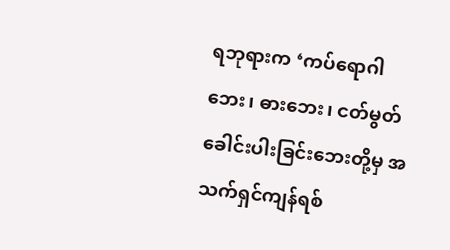ရဘုရားက ‘ကပ်ရောဂါဘေး၊ ဓားဘေး၊ ငတ်မွတ်ခေါင်းပါးခြင်းဘေးတို့မှ အသက်ရှင်ကျန်ရစ်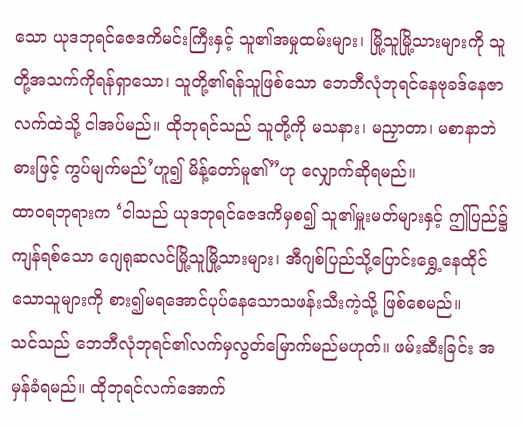သော ယုဒဘုရင်ဇေဒကိမင်းကြီးနှင့် သူ၏အမှုထမ်းများ၊ မြို့သူမြို့သားများကို သူတို့အသက်ကိုရန်ရှာသော၊ သူတို့၏ရန်သူဖြစ်သော ဘေဘီလုံဘုရင်နေဗုခဒ်နေဇာလက်ထဲသို့ ငါအပ်မည်။ ထိုဘုရင်သည် သူတို့ကို မသနား၊ မညှာတာ၊ မစာနာဘဲ ဓားဖြင့် ကွပ်မျက်မည်’ဟူ၍ မိန့်တော်မူ၏”ဟု လျှောက်ဆိုရမည်။
ထာဝရဘုရားက ‘ငါသည် ယုဒဘုရင်ဇေဒကိမှစ၍ သူ၏မှူးမတ်များနှင့် ဤပြည်၌ကျန်ရစ်သော ဂျေရုဆလင်မြို့သူမြို့သားများ၊ အီဂျစ်ပြည်သို့ပြောင်းရွှေ့နေထိုင်သောသူများကို စား၍မရအောင်ပုပ်နေသောသဖန်းသီးကဲ့သို့ ဖြစ်စေမည်။
သင်သည် ဘေဘီလုံဘုရင်၏လက်မှလွတ်မြောက်မည်မဟုတ်။ ဖမ်းဆီးခြင်း အမှန်ခံရမည်။ ထိုဘုရင်လက်အောက်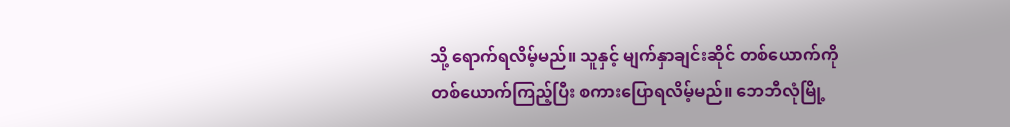သို့ ရောက်ရလိမ့်မည်။ သူနှင့် မျက်နှာချင်းဆိုင် တစ်ယောက်ကိုတစ်ယောက်ကြည့်ပြီး စကားပြောရလိမ့်မည်။ ဘေဘီလုံမြို့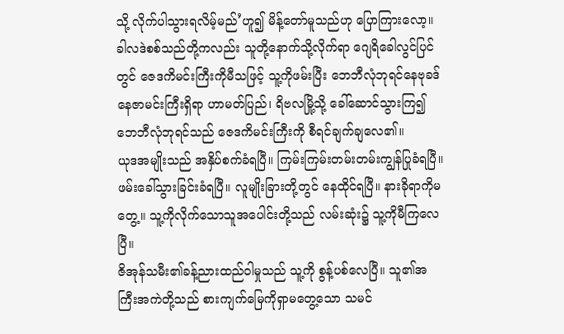သို့ လိုက်ပါသွားရလိမ့်မည်’ဟူ၍ မိန့်တော်မူသည်ဟု ပြောကြားလော့။
ခါလဒဲစစ်သည်တို့ကလည်း သူတို့နောက်သို့လိုက်ရာ ဂျေရိခေါလွင်ပြင်တွင် ဇေဒကိမင်းကြီးကိုမီသဖြင့် သူ့ကိုဖမ်းပြီး ဘေဘီလုံဘုရင်နေဗုခဒ်နေဇာမင်းကြီးရှိရာ ဟာမတ်ပြည်၊ ရိဗလမြို့သို့ ခေါ်ဆောင်သွားကြ၍ ဘေဘီလုံဘုရင်သည် ဇေဒကိမင်းကြီးကို စီရင်ချက်ချလေ၏။
ယုဒအမျိုးသည် အနှိပ်စက်ခံရပြီ။ ကြမ်းကြမ်းတမ်းတမ်းကျွန်ပြုခံရပြီ။ ဖမ်းခေါ်သွားခြင်းခံရပြီ။ လူမျိုးခြားတို့တွင် နေထိုင်ရပြီ။ နားခိုရာကိုမတွေ့။ သူ့ကိုလိုက်သောသူအပေါင်းတို့သည် လမ်းဆုံး၌ သူ့ကိုမီကြလေပြီ။
ဇိအုန်သမီး၏ခန့်ညားထည်ဝါမှုသည် သူ့ကို စွန့်ပစ်လေပြီ။ သူ၏အကြီးအကဲတို့သည် စားကျက်မြေကိုရှာမတွေ့သော သမင်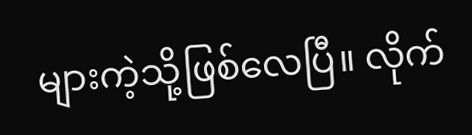များကဲ့သို့ဖြစ်လေပြီ။ လိုက်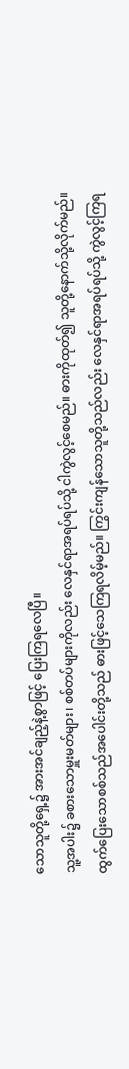သောသူတို့ရှေ့၌ အားအင်ချည့်နဲ့စွာဖြင့် ပြေးကြရလေပြီ။
သူ့အပါး၌ ခစားသောမှူးမတ်များ၊ စစ်တပ်များကိုလည်း လေနှင်ရာအရပ်ရပ်သို့ ငါကွဲလွင့်စေမည်။ ဓားကိုထုတ်၍ သူတို့နောက်သို့လိုက်မည်။
ထွက်ပြေးသောစစ်သည်အပေါင်းတို့သည် ဓားဖြင့်သေကြရလိမ့်မည်။ ကြွင်းကျန်သောသူတို့သည်လည်း လေနှင်ရာအရပ်ရပ်သို့ ကွဲလွင့်ကြရ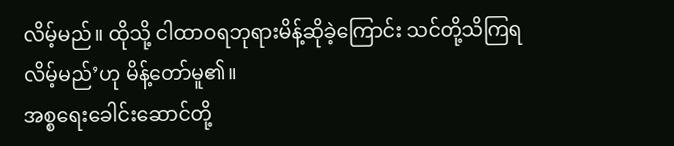လိမ့်မည်။ ထိုသို့ ငါထာဝရဘုရားမိန့်ဆိုခဲ့ကြောင်း သင်တို့သိကြရလိမ့်မည်’ဟု မိန့်တော်မူ၏။
အစ္စရေးခေါင်းဆောင်တို့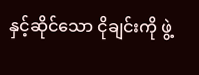နှင့်ဆိုင်သော ငိုချင်းကို ဖွဲ့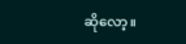ဆိုလော့။